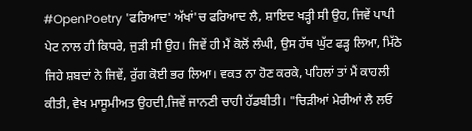#OpenPoetry 'ਫਰਿਆਦ' ਅੱਖਾਂ'ਚ ਫਰਿਆਦ ਲੈ, ਸ਼ਾਇਦ ਖੜ੍ਹੀ ਸੀ ਉਹ, ਜਿਵੇਂ ਪਾਪੀ ਪੇਟ ਨਾਲ ਹੀ ਕਿਧਰੇ, ਜੁੜੀ ਸੀ ਉਹ। ਜਿਵੇਂ ਹੀ ਮੈਂ ਕੋਲੋਂ ਲੰਘੀ, ਉਸ ਹੱਥ ਘੁੱਟ ਫੜ੍ਹ ਲਿਆ, ਮਿੱਠੇ ਜਿਹੇ ਸ਼ਬਦਾਂ ਨੇ ਜਿਵੇਂ, ਰੁੱਗ ਕੋਈ ਭਰ ਲਿਆ। ਵਕਤ ਨਾ ਹੋਣ ਕਰਕੇ, ਪਹਿਲਾਂ ਤਾਂ ਮੈਂ ਕਾਹਲੀ ਕੀਤੀ, ਵੇਖ ਮਾਸੂਮੀਅਤ ਉਹਦੀ,ਜਿਵੇਂ ਜਾਨਣੀ ਚਾਹੀ ਹੱਡਬੀਤੀ। "ਚਿੜੀਆਂ ਮੇਰੀਆਂ ਲੈ ਲਓ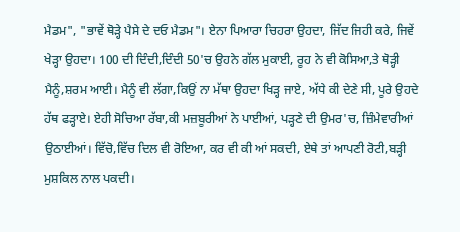ਮੈਡਮ", "ਭਾਵੇਂ ਥੋੜ੍ਹੇ ਪੈਸੇ ਦੇ ਦਓ ਮੈਡਮ"। ਏਨਾ ਪਿਆਰਾ ਚਿਹਰਾ ਉਹਦਾ, ਜਿੱਦ ਜਿਹੀ ਕਰੇ, ਜਿਵੇਂ ਖੇੜ੍ਹਾ ਉਹਦਾ। 100 ਦੀ ਦਿੰਦੀ,ਦਿੰਦੀ 50'ਚ ਉਹਨੇ ਗੱਲ ਮੁਕਾਈ, ਰੂਹ ਨੇ ਵੀ ਕੋਸਿਆ,ਤੇ ਥੋੜ੍ਹੀ ਮੈਨੂੰ,ਸ਼ਰਮ ਆਈ। ਮੈਨੂੰ ਵੀ ਲੱਗਾ,ਕਿਉਂ ਨਾ ਮੱਥਾ ਉਹਦਾ ਖਿੜ੍ਹ ਜਾਏ, ਅੱਧੇ ਕੀ ਦੇਣੇ ਸੀ, ਪੂਰੇ ਉਹਦੇ ਹੱਥ ਫੜ੍ਹਾਏ। ਏਹੀ ਸੋਚਿਆ ਰੱਬਾ,ਕੀ ਮਜ਼ਬੂਰੀਆਂ ਨੇ ਪਾਈਆਂ, ਪੜ੍ਹਣੇ ਦੀ ਉਮਰ'ਚ, ਜ਼ਿੰਮੇਵਾਰੀਆਂ ਉਠਾਈਆਂ। ਵਿੱਚੋ,ਵਿੱਚ ਦਿਲ ਵੀ ਰੋਇਆ, ਕਰ ਵੀ ਕੀ ਆਂ ਸਕਦੀ, ਏਥੇ ਤਾਂ ਆਪਣੀ ਰੋਟੀ,ਬੜ੍ਹੀ ਮੁਸ਼ਕਿਲ ਨਾਲ ਪਕਦੀ।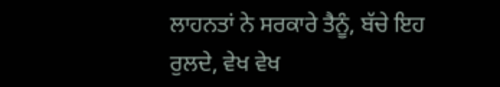ਲਾਹਨਤਾਂ ਨੇ ਸਰਕਾਰੇ ਤੈਨੂੰ, ਬੱਚੇ ਇਹ ਰੁਲਦੇ, ਵੇਖ ਵੇਖ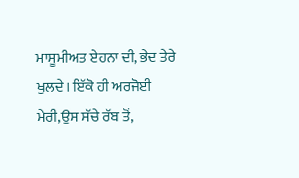ਮਾਸੂਮੀਅਤ ਏਹਨਾ ਦੀ, ਭੇਦ ਤੇਰੇ ਖੁਲਦੇ। ਇੱਕੋ ਹੀ ਅਰਜੋਈ ਮੇਰੀ,ਉਸ ਸੱਚੇ ਰੱਬ ਤੋਂ,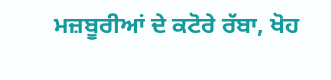ਮਜ਼ਬੂਰੀਆਂ ਦੇ ਕਟੋਰੇ ਰੱਬਾ, ਖੋਹ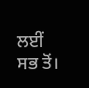ਲਈਂ ਸਭ ਤੋਂ।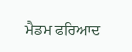ਮੈਡਮ ਫਰਿਆਦ